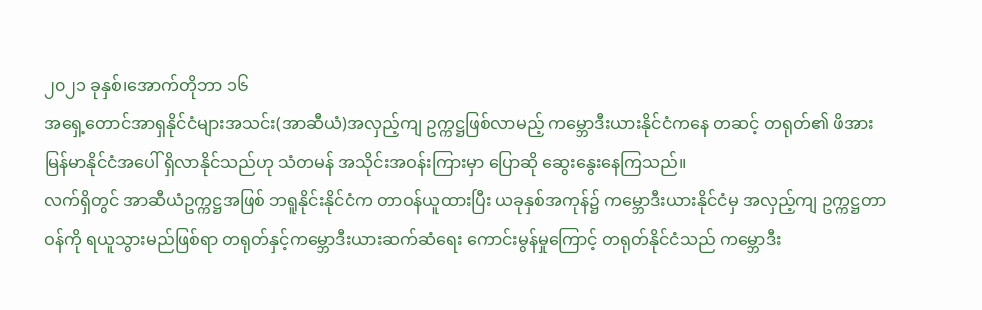၂၀၂၁ ခုနှစ်၊အောက်တိုဘာ ၁၆
အရှေ့တောင်အာရှနိုင်ငံများအသင်း(အာဆီယံ)အလှည့်ကျ ဥက္ကဋ္ဌဖြစ်လာမည့် ကမ္ဘောဒီးယားနိုင်ငံကနေ တဆင့် တရုတ်၏ ဖိအား မြန်မာနိုင်ငံအပေါ် ရှိလာနိုင်သည်ဟု သံတမန် အသိုင်းအဝန်းကြားမှာ ပြောဆို ဆွေးနွေးနေကြသည်။
လက်ရှိတွင် အာဆီယံဥက္ကဋ္ဌအဖြစ် ဘရူနိုင်းနိုင်ငံက တာဝန်ယူထားပြီး ယခုနှစ်အကုန်၌ ကမ္ဘောဒီးယားနိုင်ငံမှ အလှည့်ကျ ဥက္ကဋ္ဌတာဝန်ကို ရယူသွားမည်ဖြစ်ရာ တရုတ်နှင့်ကမ္ဘောဒီးယားဆက်ဆံရေး ကောင်းမွန်မှုကြောင့် တရုတ်နိုင်ငံသည် ကမ္ဘောဒီး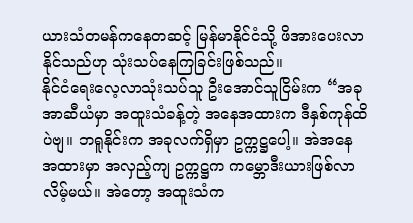ယားသံတမန်ကနေတဆင့် မြန်မာနိုင်ငံသို့ ဖိအားပေးလာနိုင်သည်ဟု သုံးသပ်နေကြခြင်းဖြစ်သည်။
နိုင်ငံရေးလေ့လာသုံးသပ်သူ ဦးအောင်သူငြိမ်းက “အခု အာဆီယံမှာ အထူးသံခန့်တဲ့ အနေအထားက ဒီနှစ်ကုန်ထိပဲဗျ။ ဘရူနိုင်းက အခုလက်ရှိမှာ ဥက္ကဋ္ဌပေါ့။ အဲအနေအထားမှာ အလှည့်ကျ ဥက္ကဋ္ဌက ကမ္ဘောဒီးယားဖြစ်လာလိမ့်မယ်။ အဲတော့ အထူးသံက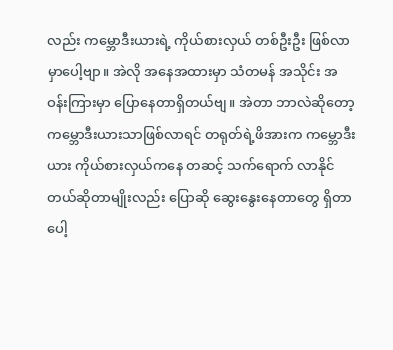လည်း ကမ္ဘောဒီးယားရဲ့ ကိုယ်စားလှယ် တစ်ဦးဦး ဖြစ်လာမှာပေါ့ဗျာ။ အဲလို အနေအထားမှာ သံတမန် အသိုင်း အဝန်းကြားမှာ ပြောနေတာရှိတယ်ဗျ။ အဲတာ ဘာလဲဆိုတော့ ကမ္ဘောဒီးယားသာဖြစ်လာရင် တရုတ်ရဲ့ဖိအားက ကမ္ဘောဒီး ယား ကိုယ်စားလှယ်ကနေ တဆင့် သက်ရောက် လာနိုင်တယ်ဆိုတာမျိုးလည်း ပြောဆို ဆွေးနွေးနေတာတွေ ရှိတာပေါ့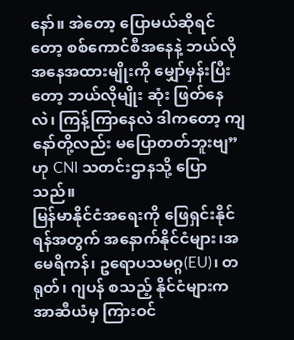နော်။ အဲတော့ ပြောမယ်ဆိုရင်တော့ စစ်ကောင်စီအနေနဲ့ ဘယ်လိုအနေအထားမျိုးကို မျှော်မှန်းပြီးတော့ ဘယ်လိုမျိုး ဆုံး ဖြတ်နေလဲ၊ ကြန့်ကြာနေလဲ ဒါကတော့ ကျနော်တို့လည်း မပြောတတ်ဘူးဗျ”ဟု CNI သတင်းဌာနသို့ ပြောသည်။
မြန်မာနိုင်ငံအရေးကို ဖြေရှင်းနိုင်ရန်အတွက် အနောက်နိုင်ငံများ၊အမေရိကန်၊ ဥရောပသမဂ္ဂ(EU)၊ တရုတ်၊ ဂျပန် စသည့် နိုင်ငံများက အာဆီယံမှ ကြားဝင်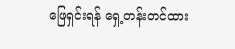ဖြေရှင်းရန် ရှေ့တန်းတင်ထား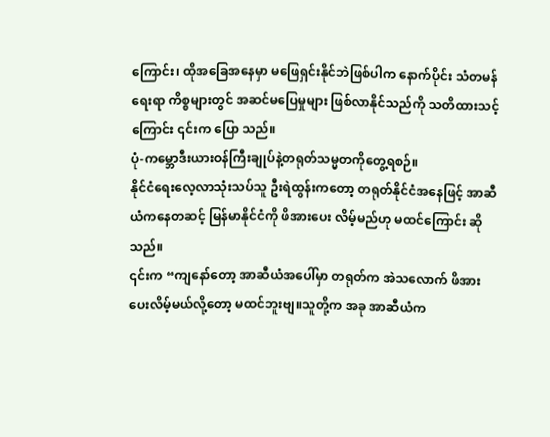ကြောင်း၊ ထိုအခြေအနေမှာ မဖြေရှင်းနိုင်ဘဲဖြစ်ပါက နောက်ပိုင်း သံတမန်ရေးရာ ကိစ္စများတွင် အဆင်မပြေမှုများ ဖြစ်လာနိုင်သည်ကို သတိထားသင့်ကြောင်း ၎င်းက ပြော သည်။
ပုံ-ကမ္ဘောဒီးယားဝန်ကြီးချုပ်နဲ့တရုတ်သမ္မတကိုတွေ့ရစဉ်။
နိုင်ငံရေးလေ့လာသုံးသပ်သူ ဦးရဲထွန်းကတော့ တရုတ်နိုင်ငံအနေဖြင့် အာဆီယံကနေတဆင့် မြန်မာနိုင်ငံကို ဖိအားပေး လိမ့်မည်ဟု မထင်ကြောင်း ဆိုသည်။
၎င်းက “ကျနော်တော့ အာဆီယံအပေါ်မှာ တရုတ်က အဲသလောက် ဖိအားပေးလိမ့်မယ်လို့တော့ မထင်ဘူးဗျ။သူတို့က အခု အာဆီယံက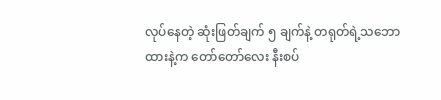လုပ်နေတဲ့ ဆုံးဖြတ်ချက် ၅ ချက်နဲ့ တရုတ်ရဲ့သဘောထားနဲ့က တော်တော်လေး နီးစပ်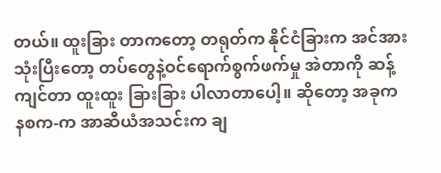တယ်။ ထူးခြား တာကတော့ တရုတ်က နိုင်ငံခြားက အင်အားသုံးပြီးတော့ တပ်တွေနဲ့ဝင်ရောက်စွက်ဖက်မှု အဲတာကို ဆန့်ကျင်တာ ထူးထူး ခြားခြား ပါလာတာပေါ့။ ဆိုတော့ အခုက နစက-က အာဆီယံအသင်းက ချ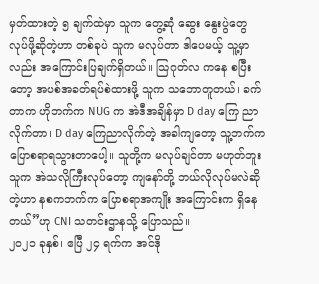မှတ်ထားတဲ့ ၅ ချက်ထဲမှာ သူက တွေ့ဆုံ ဆွေး နွေးပွဲတွေ လုပ်ဖို့ဆိုတဲ့ဟာ တစ်ခုပဲ သူက မလုပ်တာ ဒါပေမယ့် သူ့မှာလည်း အကြောင်းပြချက်ရှိတယ်။ သြဂုတ်လ ကနေ စပြီးတော့ အပစ်အခတ်ရပ်စဲထားဖို့ သူက သဘောတူတယ်၊ ခက်တာက ဟိုဘက်က NUG က အဲဒီအချိန်မှာ D day ကြေ ညာ လိုက်တာ၊ D day ကြေညာလိုက်တဲ့ အခါကျတော့ သူ့ဘက်က ပြောစရာရသွားတာပေါ့။ သူတို့က မလုပ်ချင်တာ မဟုတ်ဘူး သူက အဲသလိုကြီးလုပ်တော့ ကျနော်တို့ ဘယ်လိုလုပ်မလဲဆိုတဲ့ဟာ နစကဘက်က ပြောစရာအကျိုး အကြောင်းက ရှိနေတယ်”ဟု CNI သတင်းဌာနသို့ ပြောသည်။
၂၀၂၁ ခုနှစ်၊ ဧပြီ ၂၄ ရက်က အင်ဒို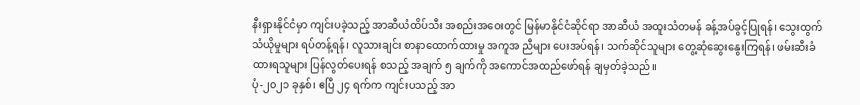နီးရှားနိုင်ငံမှာ ကျင်းပခဲ့သည့် အာဆီယံထိပ်သီး အစည်းအဝေးတွင် မြန်မာနိုင်ငံဆိုင်ရာ အာဆီယံ အထူးသံတမန် ခန့်အပ်ခွင့်ပြုရန်၊ သွေးထွက် သံယိုမှုများ ရပ်တန့်ရန်၊ လူသားချင်း စာနာထောက်ထားမှု အကူအ ညီများ ပေးအပ်ရန်၊ သက်ဆိုင်သူများ တွေ့ဆုံဆွေးနွေးကြရန်၊ ဖမ်းဆီးခံထားရသူများ ပြန်လွတ်ပေးရန် စသည့် အချက် ၅ ချက်ကို အကောင်အထည်ဖော်ရန် ချမှတ်ခဲ့သည်။
ပုံ-၂၀၂၁ ခုနှစ်၊ ဧပြီ ၂၄ ရက်က ကျင်းပသည့် အာ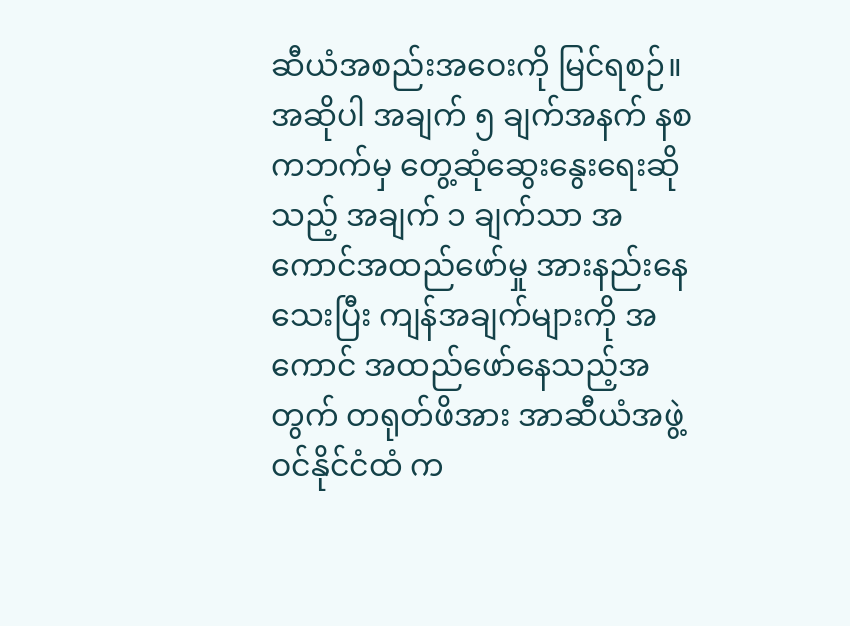ဆီယံအစည်းအဝေးကို မြင်ရစဉ်။
အဆိုပါ အချက် ၅ ချက်အနက် နစကဘက်မှ တွေ့ဆုံဆွေးနွေးရေးဆိုသည့် အချက် ၁ ချက်သာ အကောင်အထည်ဖော်မှု အားနည်းနေသေးပြီး ကျန်အချက်များကို အကောင် အထည်ဖော်နေသည့်အတွက် တရုတ်ဖိအား အာဆီယံအဖွဲ့ဝင်နိုင်ငံထံ က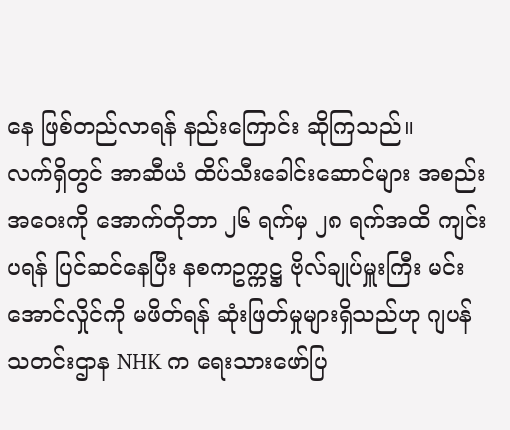နေ ဖြစ်တည်လာရန် နည်းကြောင်း ဆိုကြသည်။
လက်ရှိတွင် အာဆီယံ ထိပ်သီးခေါင်းဆောင်များ အစည်းအဝေးကို အောက်တိုဘာ ၂၆ ရက်မှ ၂၈ ရက်အထိ ကျင်းပရန် ပြင်ဆင်နေပြီး နစကဥက္ကဋ္ဌ ဗိုလ်ချုပ်မှူးကြီး မင်းအောင်လှိုင်ကို မဖိတ်ရန် ဆုံးဖြတ်မှုများရှိသည်ဟု ဂျပန်သတင်းဌာန NHK က ရေးသားဖော်ပြ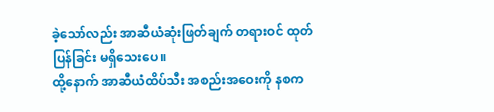ခဲ့သော်လည်း အာဆီယံဆုံးဖြတ်ချက် တရားဝင် ထုတ်ပြန်ခြင်း မရှိသေးပေ။
ထို့နောက် အာဆီယံထိပ်သီး အစည်းအဝေးကို နစက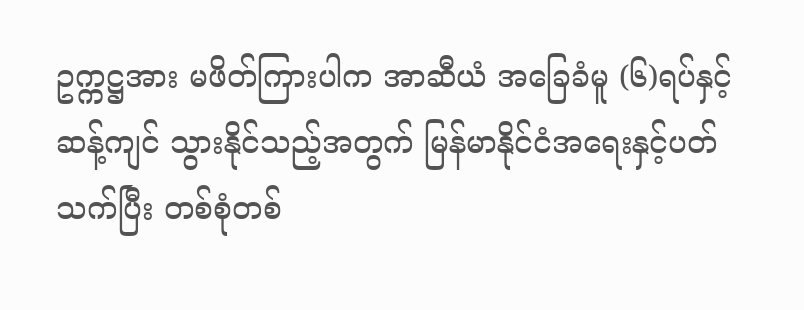ဥက္ကဋ္ဌအား မဖိတ်ကြားပါက အာဆီယံ အခြေခံမူ (၆)ရပ်နှင့်ဆန့်ကျင် သွားနိုင်သည့်အတွက် မြန်မာနိုင်ငံအရေးနှင့်ပတ်သက်ပြီး တစ်စုံတစ်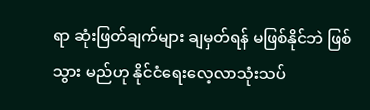ရာ ဆုံးဖြတ်ချက်များ ချမှတ်ရန် မဖြစ်နိုင်ဘဲ ဖြစ်သွား မည်ဟု နိုင်ငံရေးလေ့လာသုံးသပ်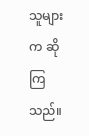သူများက ဆိုကြသည်။